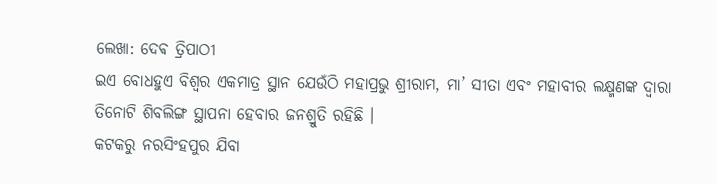ଲେଖା: ଦେଵ ତ୍ରିପାଠୀ
ଇଏ ବୋଧହୁଏ ବିଶ୍ୱର ଏକମାତ୍ର ସ୍ଥାନ ଯେଉଁଠି ମହାପ୍ରଭୁ ଶ୍ରୀରାମ, ମା’ ସୀତା ଏବଂ ମହାବୀର ଲକ୍ଷ୍ମଣଙ୍କ ଦ୍ଵାରା ତିନୋଟି ଶିବଲିଙ୍ଗ ସ୍ଥାପନା ହେବାର ଜନଶ୍ରୁତି ରହିଛି ।
କଟକରୁ ନରସିଂହପୁର ଯିବା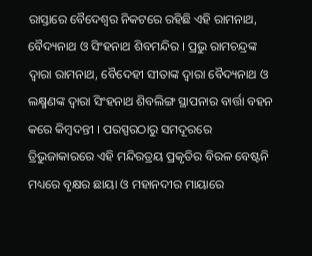ରାସ୍ତାରେ ବୈଦେଶ୍ୱର ନିକଟରେ ରହିଛି ଏହି ରାମନାଥ, ବୈଦ୍ୟନାଥ ଓ ସିଂହନାଥ ଶିବମନ୍ଦିର । ପ୍ରଭୁ ରାମଚନ୍ଦ୍ରଙ୍କ ଦ୍ଵାରା ରାମନାଥ, ବୈଦେହୀ ସୀତାଙ୍କ ଦ୍ଵାରା ବୈଦ୍ୟନାଥ ଓ ଲକ୍ଷ୍ମଣଙ୍କ ଦ୍ଵାରା ସିଂହନାଥ ଶିବଲିଙ୍ଗ ସ୍ଥାପନାର ବାର୍ତ୍ତା ବହନ କରେ କିମ୍ବଦନ୍ତୀ । ପରସ୍ପରଠାରୁ ସମଦୂରରେ ତ୍ରିଭୁଜାକାରରେ ଏହି ମନ୍ଦିରତ୍ରୟ ପ୍ରକୃତିର ବିରଳ ବେଷ୍ଟନି ମଧ୍ୟରେ ବୃକ୍ଷର ଛାୟା ଓ ମହାନଦୀର ମାୟାରେ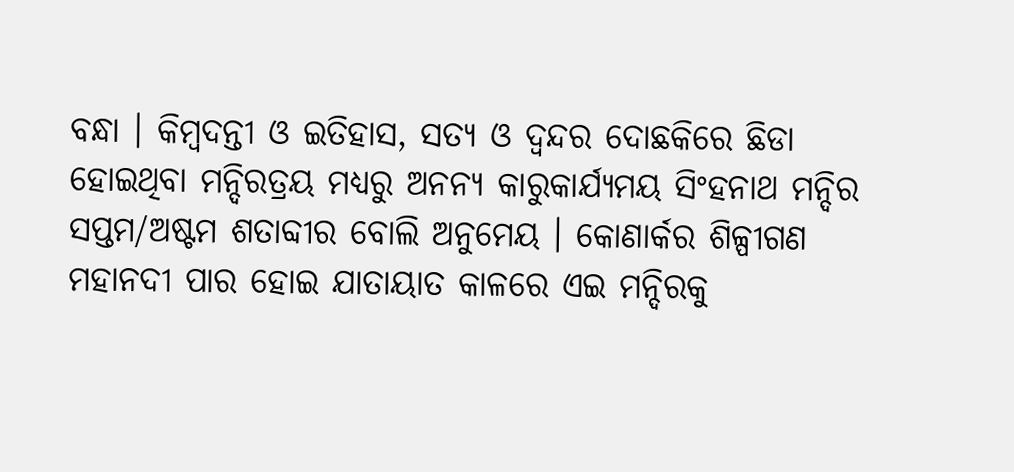ବନ୍ଧା । କିମ୍ବଦନ୍ତୀ ଓ ଇତିହାସ, ସତ୍ୟ ଓ ଦ୍ୱନ୍ଦର ଦୋଛକିରେ ଛିଡା ହୋଇଥିବା ମନ୍ଦିରତ୍ରୟ ମଧ୍ୟରୁ ଅନନ୍ୟ କାରୁକାର୍ଯ୍ୟମୟ ସିଂହନାଥ ମନ୍ଦିର ସପ୍ତମ/ଅଷ୍ଟମ ଶତାବ୍ଦୀର ବୋଲି ଅନୁମେୟ । କୋଣାର୍କର ଶିଳ୍ପୀଗଣ ମହାନଦୀ ପାର ହୋଇ ଯାତାୟାତ କାଳରେ ଏଇ ମନ୍ଦିରକୁ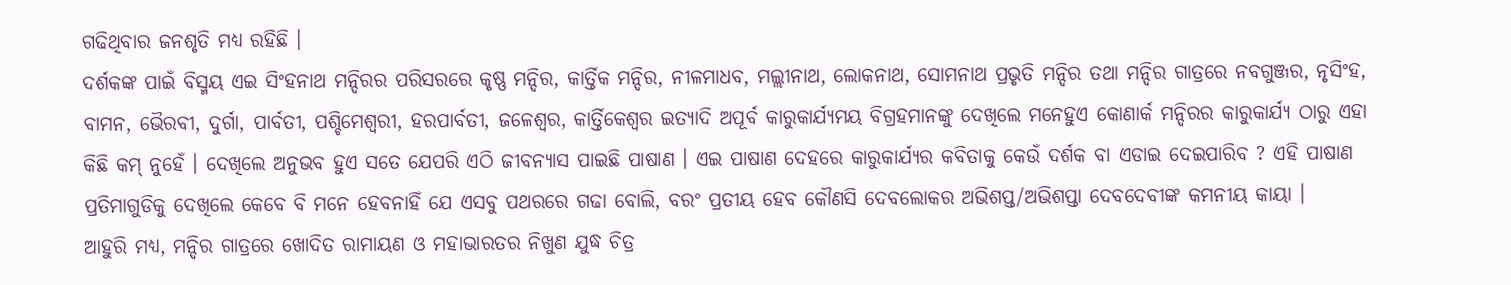ଗଢିଥିବାର ଜନଶୃତି ମଧ୍ୟ ରହିଛି ।
ଦର୍ଶକଙ୍କ ପାଇଁ ବିସ୍ମୟ ଏଇ ସିଂହନାଥ ମନ୍ଦିରର ପରିସରରେ କୃଷ୍ଣ ମନ୍ଦିର, କାର୍ତ୍ତିକ ମନ୍ଦିର, ନୀଳମାଧବ, ମଲ୍ଲୀନାଥ, ଲୋକନାଥ, ସୋମନାଥ ପ୍ରଭୃତି ମନ୍ଦିର ତଥା ମନ୍ଦିର ଗାତ୍ରରେ ନବଗୁଞ୍ଜର, ନୃସିଂହ, ବାମନ, ଭୈରବୀ, ଦୁର୍ଗା, ପାର୍ବତୀ, ପଶ୍ଚିମେଶ୍ୱରୀ, ହରପାର୍ବତୀ, ଜଳେଶ୍ବର, କାର୍ତ୍ତିକେଶ୍ୱର ଇତ୍ୟାଦି ଅପୂର୍ବ କାରୁକାର୍ଯ୍ୟମୟ ବିଗ୍ରହମାନଙ୍କୁ ଦେଖିଲେ ମନେହୁଏ କୋଣାର୍କ ମନ୍ଦିରର କାରୁକାର୍ଯ୍ୟ ଠାରୁ ଏହା କିଛି କମ୍ ନୁହେଁ । ଦେଖିଲେ ଅନୁଭବ ହୁଏ ସତେ ଯେପରି ଏଠି ଜୀବନ୍ୟାସ ପାଇଛି ପାଷାଣ । ଏଇ ପାଷାଣ ଦେହରେ କାରୁକାର୍ଯ୍ୟର କବିତାକୁ କେଉଁ ଦର୍ଶକ ବା ଏଡାଇ ଦେଇପାରିବ ? ଏହି ପାଷାଣ ପ୍ରତିମାଗୁଡିକୁ ଦେଖିଲେ କେବେ ବି ମନେ ହେବନାହିଁ ଯେ ଏସବୁ ପଥରରେ ଗଢା ବୋଲି, ବରଂ ପ୍ରତୀୟ ହେବ କୌଣସି ଦେବଲୋକର ଅଭିଶପ୍ତ/ଅଭିଶପ୍ତା ଦେବଦେବୀଙ୍କ କମନୀୟ କାୟା ।
ଆହୁରି ମଧ୍ୟ, ମନ୍ଦିର ଗାତ୍ରରେ ଖୋଦିତ ରାମାୟଣ ଓ ମହାଭାରତର ନିଖୁଣ ଯୁଦ୍ଧ ଚିତ୍ର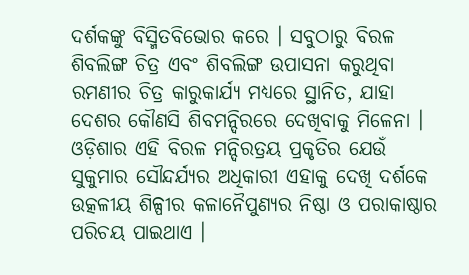ଦର୍ଶକଙ୍କୁ ବିସ୍ମିତବିଭୋର କରେ । ସବୁଠାରୁ ବିରଳ ଶିବଲିଙ୍ଗ ଚିତ୍ର ଏବଂ ଶିବଲିଙ୍ଗ ଉପାସନା କରୁଥିବା ରମଣୀର ଚିତ୍ର କାରୁକାର୍ଯ୍ୟ ମଧ୍ୟରେ ସ୍ଥାନିତ, ଯାହା ଦେଶର କୌଣସି ଶିବମନ୍ଦିରରେ ଦେଖିବାକୁ ମିଳେନା ।
ଓଡ଼ିଶାର ଏହି ବିରଳ ମନ୍ଦିରତ୍ରୟ ପ୍ରକୃତିର ଯେଉଁ ସୁକୁମାର ସୌନ୍ଦର୍ଯ୍ୟର ଅଧିକାରୀ ଏହାକୁ ଦେଖି ଦର୍ଶକେ ଉତ୍କଳୀୟ ଶିଳ୍ପୀର କଳାନୈପୁଣ୍ୟର ନିଷ୍ଠା ଓ ପରାକାଷ୍ଠାର ପରିଚୟ ପାଇଥାଏ ।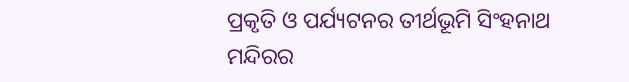ପ୍ରକୃତି ଓ ପର୍ଯ୍ୟଟନର ତୀର୍ଥଭୂମି ସିଂହନାଥ ମନ୍ଦିରର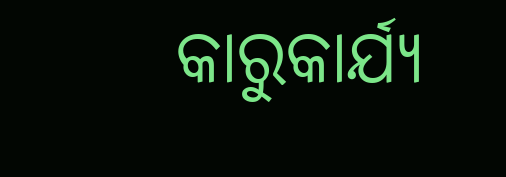କାରୁକାର୍ଯ୍ୟ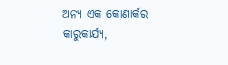ଅନ୍ୟ ଏକ କୋଣାର୍କର କାରୁକାର୍ଯ୍ୟ,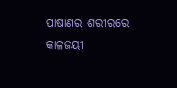ପାଷାଣର ଶରୀରରେ କାଳଜୟୀ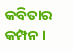କବିତାର କମ୍ପନ ।